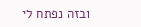ובזה נפתח לי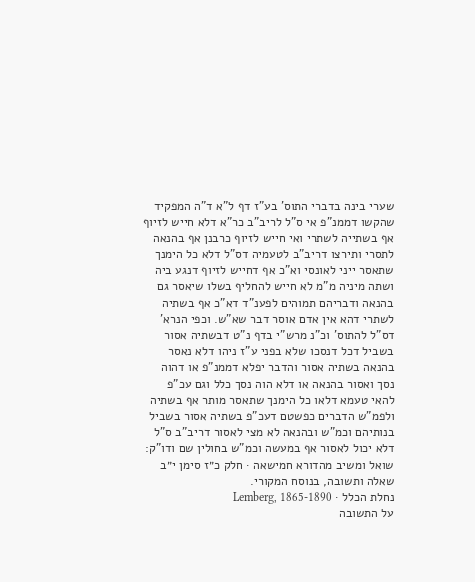שערי בינה בדברי התוס' בע"ז דף ל"א ד"ה המפקיד שהקשו דממנ"פ אי ס"ל לריב"ב כר"א דלא חייש לזיוף אף בשתייה לשתרי ואי חייש לזיוף כרבנן אף בהנאה לתסרי ותירצו דריב"ב לטעמיה דס"ל דלא כל הימנך שתאסר ייני לאונסי וא"כ אף דחייש לזיוף דנגע ביה ושתה מיניה מ"מ לא חייש להחליף בשלו שיאסר גם בהנאה ודבריהם תמוהים לפענ"ד דא"כ אף בשתיה לשתרי דהא אין אדם אוסר דבר שא"ש. וכפי הנרא' דס"ל להתוס' וכ"נ מרש"י בדף נ"ט דבשתיה אסור בשביל דכל דנסכו שלא בפני ע"ז ניהו דלא נאסר בהנאה בשתיה אסור והדבר יפלא דממנ"פ או דהוה נסך ואסור בהנאה או דלא הוה נסך כלל וגם עכ"פ להאי טעמא דלאו כל הימנך שתאסר מותר אף בשתיה ולפמ"ש הדברים כפשטם דעכ"פ בשתיה אסור בשביל בנותיהם וכמ"ש ובהנאה לא מצי לאסור דריב"ב ס"ל דלא יכול לאסור אף במעשה וכמ"ש בחולין שם ודו"ק:
שואל ומשיב מהדורא חמישאה · חלק כ״ז סימן י״ב
שאלה ותשובה, בנוסח המקורי.
נחלת הכלל · Lemberg, 1865-1890
על התשובה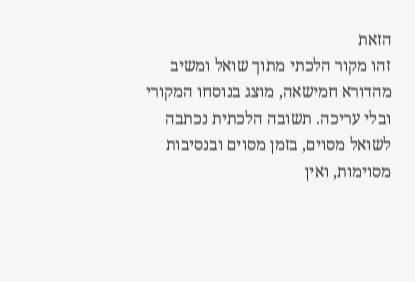הזאת
זהו מקור הלכתי מתוך שואל ומשיב מהדורא חמישאה, מוצג בנוסחו המקורי ובלי עריכה. תשובה הלכתית נכתבה לשואל מסוים, בזמן מסוים ובנסיבות מסוימות, ואין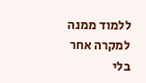ללמוד ממנה למקרה אחר בלי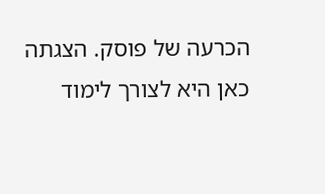הכרעה של פוסק. הצגתה כאן היא לצורך לימוד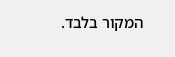המקור בלבד.